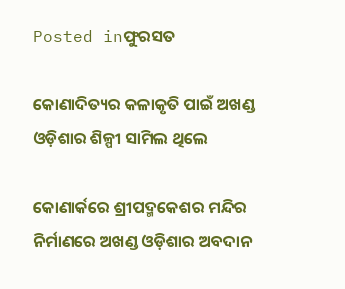Posted inଫୁରସତ

କୋଣାଦିତ୍ୟର କଳାକୃତି ପାଇଁ ଅଖଣ୍ଡ ଓଡ଼ିଶାର ଶିଳ୍ପୀ ସାମିଲ ଥିଲେ

କୋଣାର୍କରେ ଶ୍ରୀପଦ୍ମକେଶର ମନ୍ଦିର ନିର୍ମାଣରେ ଅଖଣ୍ଡ ଓଡ଼ିଶାର ଅବଦାନ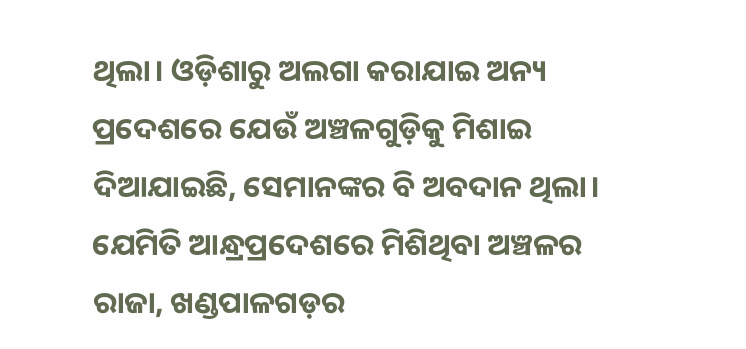ଥିଲା। ଓଡ଼ିଶାରୁ ଅଲଗା କରାଯାଇ ଅନ୍ୟ ପ୍ରଦେଶରେ ଯେଉଁ ଅଞ୍ଚଳଗୁଡ଼ିକୁ ମିଶାଇ ଦିଆଯାଇଛି, ସେମାନଙ୍କର ବି ଅବଦାନ ଥିଲା। ଯେମିତି ଆନ୍ଧ୍ରପ୍ରଦେଶରେ ମିଶିଥିବା ଅଞ୍ଚଳର ରାଜା, ଖଣ୍ଡପାଳଗଡ଼ର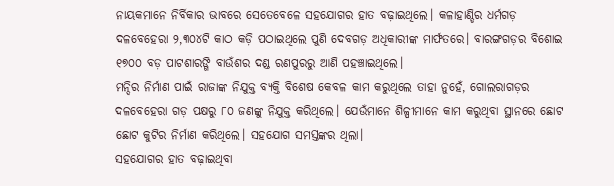ନାୟକମାନେ ନିର୍ବିକାର ଭାବରେ ସେତେବେଳେ ସହଯୋଗର ହାତ ବଢ଼ାଇଥିଲେ। କଳାହାଣ୍ଡିର ଧର୍ମଗଡ଼ ଦଳବେହେରା ୨,୩୦୪ଟି କାଠ କଡ଼ି ପଠାଇଥିଲେ ପୁଣି ଦେବଗଡ଼ ଅଧିକାରୀଙ୍କ ମାର୍ଫତରେ। ବାରଙ୍ଗଗଡ଼ର ବିଶୋଇ ୧୭୦୦ ବଡ଼ ପାଟଶାରଙ୍ଗି ବାଉଁଶର ଦଣ୍ଡ ରଣପୁରରୁ ଆଣି ପହଞ୍ଚାଇଥିଲେ।
ମନ୍ଦିର ନିର୍ମାଣ ପାଇଁ ରାଜାଙ୍କ ନିଯୁକ୍ତ ବ୍ୟକ୍ତି ବିଶେଷ କେବଳ କାମ କରୁଥିଲେ ତାହା ନୁହେଁ, ଗୋଲରାଗଡ଼ର ଦଳବେହେରା ଗଡ଼ ପକ୍ଷରୁ ୮୦ ଜଣଙ୍କୁ ନିଯୁକ୍ତ କରିଥିଲେ। ଯେଉଁମାନେ ଶିଳ୍ପୀମାନେ କାମ କରୁଥିବା ସ୍ଥାନରେ ଛୋଟ ଛୋଟ କୁଟିର ନିର୍ମାଣ କରିଥିଲେ। ସହଯୋଗ ସମସ୍ତଙ୍କର ଥିଲା।
ସହଯୋଗର ହାତ ବଢ଼ାଇଥିବା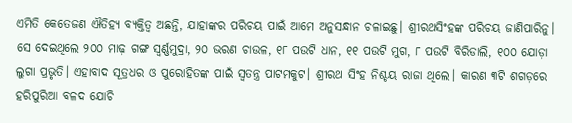ଏମିତି କେତେଜଣ ଐତିହ୍ୟ ବ୍ୟକ୍ତିତ୍ୱ ଅଛନ୍ତି, ଯାହାଙ୍କର ପରିଚୟ ପାଇଁ ଆମେ ଅନୁସନ୍ଧାନ ଚଳାଇଛୁ। ଶ୍ରୀରଥସିଂହଙ୍କ ପରିଚୟ ଜାଣିପାରିନୁ। ସେ ଦେଇଥିଲେ ୨୦୦ ମାଢ଼ ଗଙ୍ଗ ସ୍ବର୍ଣ୍ଣମୁଦ୍ରା, ୨୦ ଭରଣ ଚାଉଳ, ୧୮ ପଉଟି ଧାନ, ୧୧ ପଉଟି ମୁଗ, ୮ ପଉଟି ବିରିଡାଲି, ୧୦୦ ଯୋଡ଼ା ଲୁଗା ପ୍ରଭୃତି। ଏହାବାଦ ସୂତ୍ରଧର ଓ ପୁରୋହିତଙ୍କ ପାଇଁ ସ୍ବତନ୍ତ୍ର ପାଟମକୁଟ। ଶ୍ରୀରଥ ସିଂହ ନିଶ୍ଚୟ ରାଜା ଥିଲେ। କାରଣ ୩ଟି ଶଗଡ଼ରେ ହରିପୁରିଆ ବଳଦ ଯୋଚି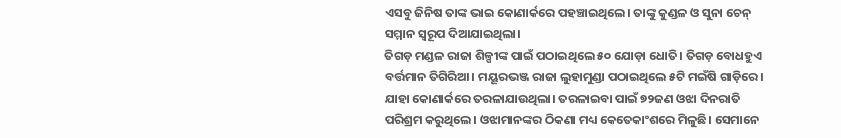ଏସବୁ ଜିନିଷ ତାଙ୍କ ଭାଇ କୋଣାର୍କରେ ପହଞ୍ଚାଇଥିଲେ। ତାଙ୍କୁ କୁଣ୍ଡଳ ଓ ସୁନା ଚେନ୍‌ ସମ୍ମାନ ସ୍ବରୂପ ଦିଆଯାଇଥିଲା।
ତିଗଡ଼ ମଣ୍ଡଳ ରାଜା ଶିଳ୍ପୀଙ୍କ ପାଇଁ ପଠାଇଥିଲେ ୫୦ ଯୋଡ଼ା ଧୋତି। ତିଗଡ଼ ବୋଧହୁଏ ବର୍ତ୍ତମାନ ତିଗିରିଆ। ମୟୂରଭଞ୍ଜ ରାଜା ଲୁହାମୁଣ୍ଡା ପଠାଇଥିଲେ ୫ଟି ମଇଁଷି ଗାଡ଼ିରେ। ଯାହା କୋଣାର୍କରେ ତରଳାଯାଉଥିଲା। ତରଳାଇବା ପାଇଁ ୭୨ଜଣ ଓଝା ଦିନରାତି ପରିଶ୍ରମ କରୁଥିଲେ। ଓଝାମାନଙ୍କର ଠିକଣା ମଧ୍ୟ କେତେକାଂଶରେ ମିଳୁଛି। ସେମାନେ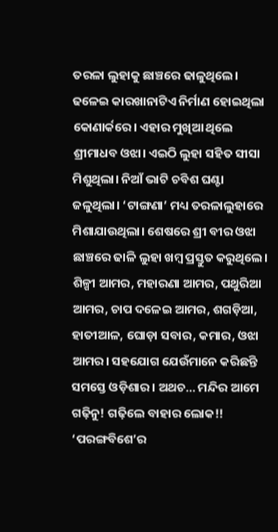ତରଳା ଲୁହାକୁ ଛାଞ୍ଚରେ ଢାଳୁଥିଲେ। ଢଳେଇ କାରଖାନାଟିଏ ନିର୍ମାଣ ହୋଇଥିଲା କୋଣାର୍କରେ। ଏହାର ମୁଖିଆ ଥିଲେ ଶ୍ରୀମାଧବ ଓଝା। ଏଇଠି ଲୁହା ସହିତ ସୀସା ମିଶୁଥିଲା। ନିଆଁ ଭାଟି ଚବିଶ ଘଣ୍ଟା ଜଳୁଥିଲା। ‘ଟାଙ୍ଗଣା’ ମଧ୍ୟ ତରଳାଲୁହାରେ ମିଶାଯାଉଥିଲା। ଶେଷରେ ଶ୍ରୀ ବୀର ଓଝା ଛାଞ୍ଚରେ ଢାଳି ଲୁହା ଖମ୍ବ ପ୍ରସ୍ତୁତ କରୁଥିଲେ।
ଶିଳ୍ପୀ ଆମର, ମହାରଣା ଆମର, ପଥୁରିଆ ଆମର, ଚାପ ଦଳେଇ ଆମର, ଶଗଡ଼ିଆ, ହାତୀଆଳ, ଘୋଡ଼ା ସବାର, କମାର, ଓଝା ଆମର। ସହଯୋଗ ଯେଉଁମାନେ କରିଛନ୍ତି ସମସ୍ତେ ଓଡ଼ିଶାର। ଅଥଚ… ମନ୍ଦିର ଆମେ ଗଢ଼ିନୁ! ଗଢ଼ିଲେ ବାହାର ଲୋକ!!
‘ପରଙ୍ଗବିଶେ’ର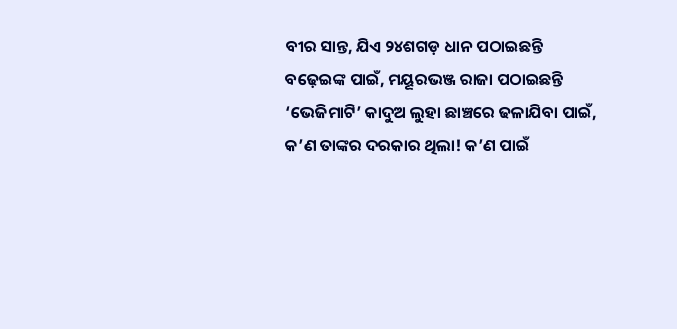ବୀର ସାନ୍ତ, ଯିଏ ୨୪ଶଗଡ଼ ଧାନ ପଠାଇଛନ୍ତି ବଢ଼େଇଙ୍କ ପାଇଁ, ମୟୂରଭଞ୍ଜ ରାଜା ପଠାଇଛନ୍ତି ‘ଭେଜିମାଟି’ କାଦୁଅ ଲୁହା ଛାଞ୍ଚରେ ଢଳାଯିବା ପାଇଁ, କ’ଣ ତାଙ୍କର ଦରକାର ଥିଲା! କ’ଣ ପାଇଁ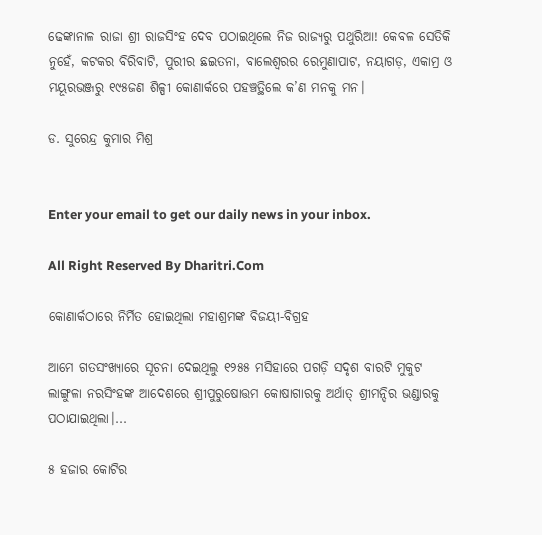ଢେଙ୍କାନାଳ ରାଜା ଶ୍ରୀ ରାଜସିଂହ ଦେବ ପଠାଇଥିଲେ ନିଜ ରାଜ୍ୟରୁ ପଥୁରିଆ! କେବଳ ସେତିକି ନୁହେଁ, କଟକର ବିରିବାଟି, ପୁରୀର ଛଇତନା, ବାଲେଶ୍ୱରର ରେମୁଣାପାଟ, ନୟାଗଡ଼, ଏକାମ୍ର ଓ ମୟୂରଭଞ୍ଜରୁ ୧୯୫ଜଣ ଶିଳ୍ପୀ କୋଣାର୍କରେ ପହଞ୍ଚତ୍ଥିଲେ କ’ଣ ମନକୁ ମନ।

ଡ. ସୁରେନ୍ଦ୍ର କୁମାର ମିଶ୍ର


Enter your email to get our daily news in your inbox.

All Right Reserved By Dharitri.Com

କୋଣାର୍କଠାରେ ନିର୍ମିତ ହୋଇଥିଲା ମହାଶ୍ରମଙ୍କ ବିଜୟୀ-ବିଗ୍ରହ

ଆମେ ଗତସଂଖ୍ୟାରେ ସୂଚନା ଦେଇଥିଲୁ ୧୨୫୫ ମସିହାରେ ପଗଡ଼ି ସଦୃଶ ବାରଟି ମୁକୁଟ ଲାଙ୍ଗୁଳା ନରସିଂହଙ୍କ ଆଦେଶରେ ଶ୍ରୀପୁରୁଷୋତ୍ତମ କୋଷାଗାରକୁ ଅର୍ଥାତ୍‌ ଶ୍ରୀମନ୍ଦିର ଭଣ୍ଡାରକୁ ପଠାଯାଇଥିଲା।...

୫ ହଜାର କୋଟିର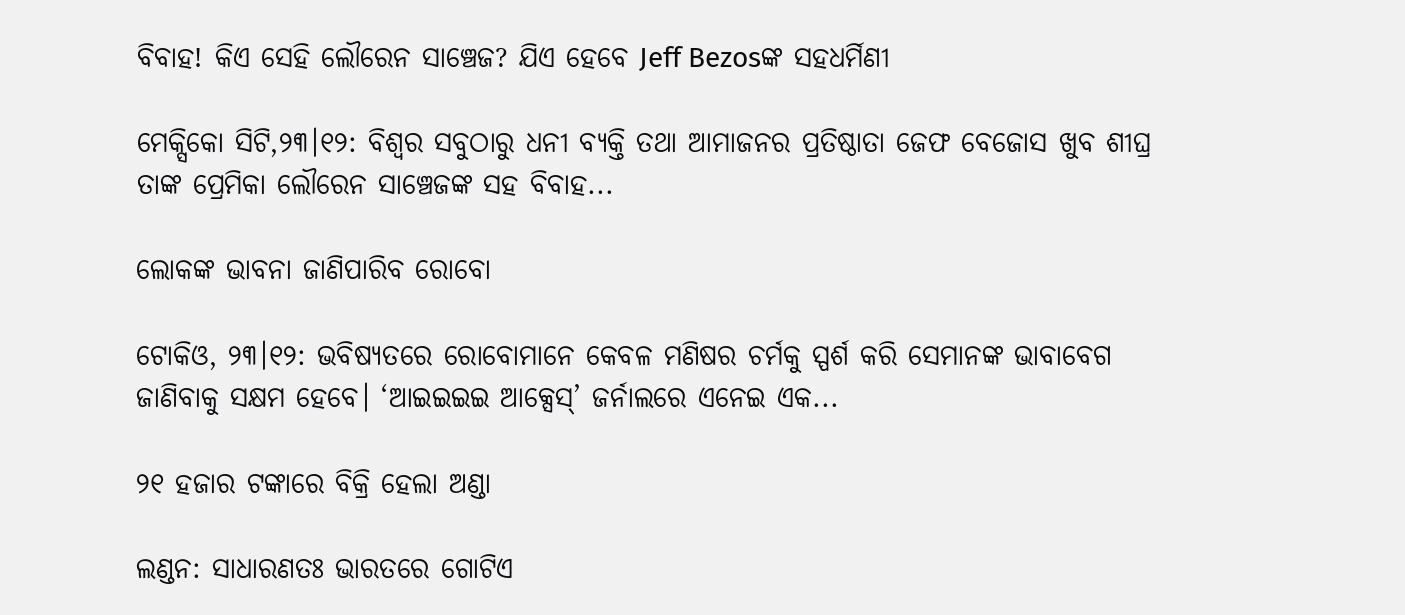ବିବାହ! କିଏ ସେହି ଲୌରେନ ସାଞ୍ଚେଜ? ଯିଏ ହେବେ Jeff Bezosଙ୍କ ସହଧର୍ମିଣୀ

ମେକ୍ସିକୋ ସିଟି,୨୩।୧୨: ବିଶ୍ୱର ସବୁଠାରୁ ଧନୀ ବ୍ୟକ୍ତି ତଥା ଆମାଜନର ପ୍ରତିଷ୍ଠାତା ଜେଫ ବେଜୋସ ଖୁବ ଶୀଘ୍ର ତାଙ୍କ ପ୍ରେମିକା ଲୌରେନ ସାଞ୍ଚେଜଙ୍କ ସହ ବିବାହ...

ଲୋକଙ୍କ ଭାବନା ଜାଣିପାରିବ ରୋବୋ

ଟୋକିଓ, ୨୩।୧୨: ଭବିଷ୍ୟତରେ ରୋବୋମାନେ କେବଳ ମଣିଷର ଚର୍ମକୁ ସ୍ପର୍ଶ କରି ସେମାନଙ୍କ ଭାବାବେଗ ଜାଣିବାକୁ ସକ୍ଷମ ହେବେ। ‘ଆଇଇଇଇ ଆକ୍ସେସ୍‌’ ଜର୍ନାଲରେ ଏନେଇ ଏକ...

୨୧ ହଜାର ଟଙ୍କାରେ ବିକ୍ରି ହେଲା ଅଣ୍ଡା

ଲଣ୍ଡନ: ସାଧାରଣତଃ ଭାରତରେ ଗୋଟିଏ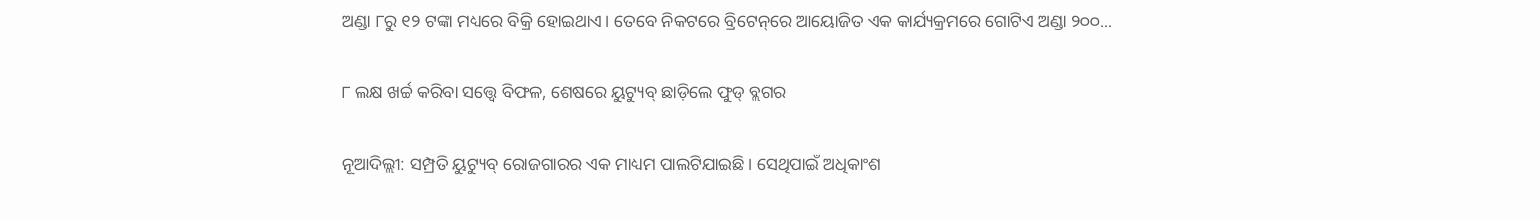ଅଣ୍ଡା ୮ରୁ ୧୨ ଟଙ୍କା ମଧ୍ୟରେ ବିକ୍ରି ହୋଇଥାଏ। ତେବେ ନିକଟରେ ବ୍ରିଟେନ୍‌ରେ ଆୟୋଜିତ ଏକ କାର୍ଯ୍ୟକ୍ରମରେ ଗୋଟିଏ ଅଣ୍ଡା ୨୦୦...

୮ ଲକ୍ଷ ଖର୍ଚ୍ଚ କରିବା ସତ୍ତ୍ୱେ ବିଫଳ, ଶେଷରେ ୟୁଟ୍ୟୁବ୍‌ ଛାଡ଼ିଲେ ଫୁଡ୍‌ ବ୍ଲଗର

ନୂଆଦିଲ୍ଲୀ: ସମ୍ପ୍ରତି ୟୁଟ୍ୟୁବ୍‌ ରୋଜଗାରର ଏକ ମାଧ୍ୟମ ପାଲଟିଯାଇଛି। ସେଥିପାଇଁ ଅଧିକାଂଶ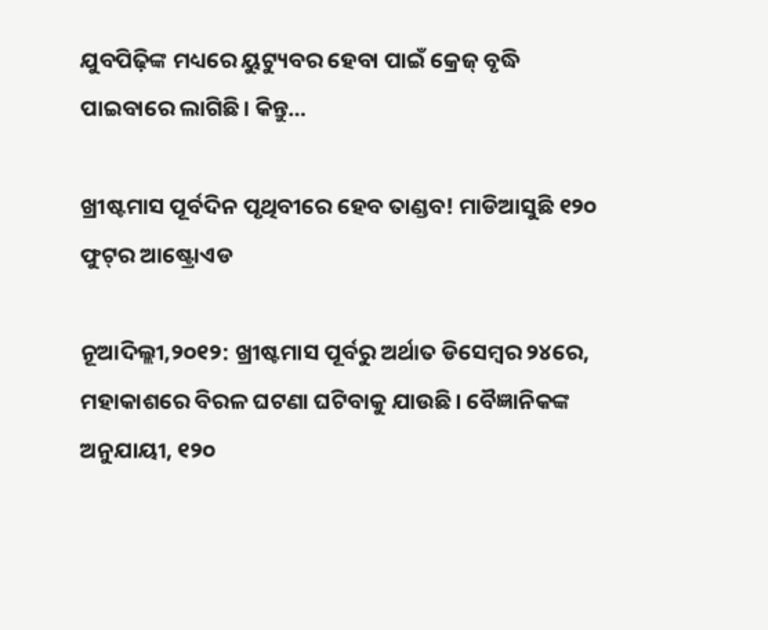ଯୁବପିଢ଼ିଙ୍କ ମଧ୍ୟରେ ୟୁଟ୍ୟୁବର ହେବା ପାଇଁ କ୍ରେଜ୍‌ ବୃଦ୍ଧି ପାଇବାରେ ଲାଗିଛି। କିନ୍ତୁ...

ଖ୍ରୀଷ୍ଟମାସ ପୂର୍ବଦିନ ପୃଥିବୀରେ ହେବ ତାଣ୍ଡବ! ମାଡିଆସୁଛି ୧୨୦ ଫୁଟ୍‌ର ଆଷ୍ଟ୍ରୋଏଡ

ନୂଆଦିଲ୍ଲୀ,୨୦୧୨: ଖ୍ରୀଷ୍ଟମାସ ପୂର୍ବରୁ ଅର୍ଥାତ ଡିସେମ୍ବର ୨୪ରେ, ମହାକାଶରେ ବିରଳ ଘଟଣା ଘଟିବାକୁ ଯାଉଛି। ବୈଜ୍ଞାନିକଙ୍କ ଅନୁଯାୟୀ, ୧୨୦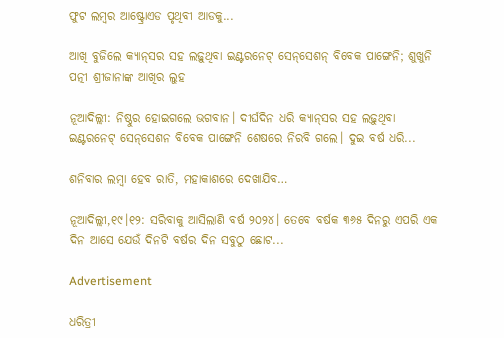ଫୁଟ ଲମ୍ବର ଆଷ୍ଟ୍ରୋଏଡ ପୃଥିବୀ ଆଡକୁ...

ଆଖି ବୁଜିଲେ କ୍ୟାନ୍‌ସର ସହ ଲଢ଼ୁଥିବା ଇଣ୍ଟରନେଟ୍‌ ସେନ୍‌ସେଶନ୍‌ ବିବେକ ପାଙ୍ଗେନି; ଶୁଖୁନି ପତ୍ନୀ ଶ୍ରୀଜାନାଙ୍କ ଆଖିର ଲୁହ

ନୂଆଦିଲ୍ଲୀ: ନିଷ୍ଠୁର ହୋଇଗଲେ ଭଗବାନ। ଦୀର୍ଘଦିନ ଧରି କ୍ୟାନ୍‌ସର ସହ ଲଢ଼ୁଥିବା ଇଣ୍ଟରନେଟ୍‌ ସେନ୍‌ସେଶନ ବିବେକ ପାଙ୍ଗେନି ଶେଷରେ ନିରବି ଗଲେ। ଦୁଇ ବର୍ଷ ଧରି...

ଶନିବାର ଲମ୍ବା ହେବ ରାତି, ମହାକାଶରେ ଦେଖାଯିବ…

ନୂଆଦିଲ୍ଲୀ,୧୯।୧୨: ସରିବାକୁ ଆସିଲାଣି ବର୍ଷ ୨୦୨୪। ତେବେ ବର୍ଷକ ୩୬୫ ଦିନରୁ ଏପରି ଏକ ଦିନ ଆସେ ଯେଉଁ ଦିନଟି ବର୍ଷର ଦିନ ସବୁଠୁ ଛୋଟ...

Advertisement

ଧରିତ୍ରୀ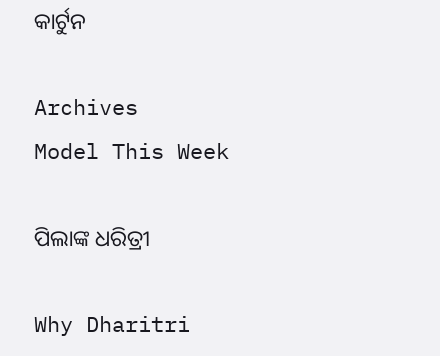କାର୍ଟୁନ

Archives
Model This Week

ପିଲାଙ୍କ ଧରିତ୍ରୀ

Why Dharitri